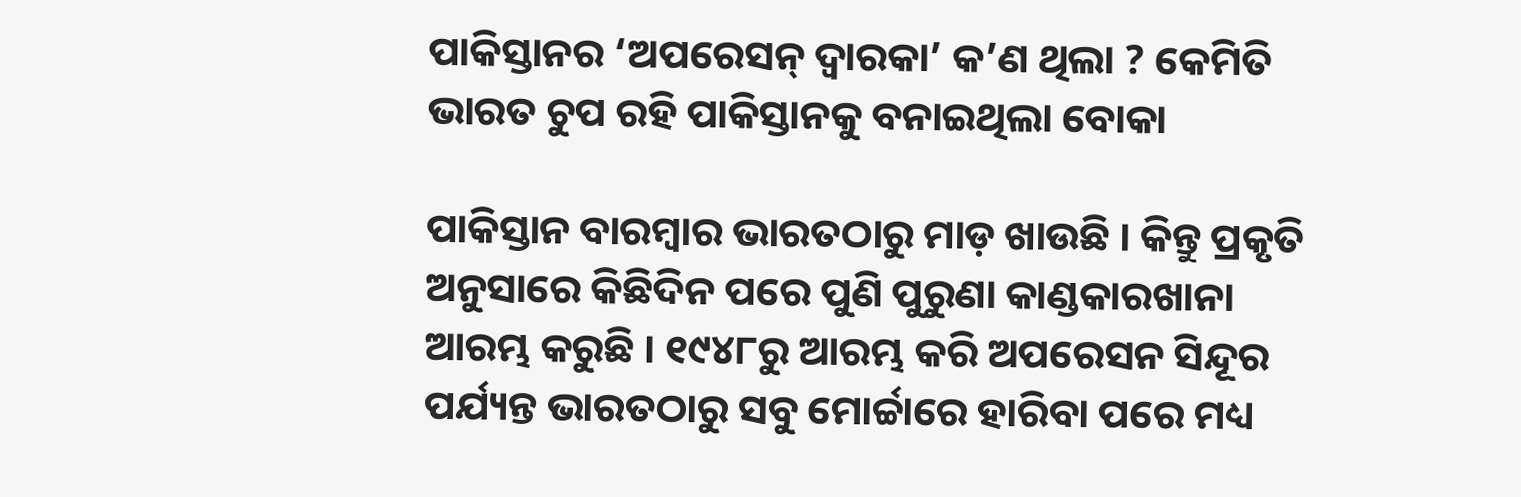ପାକିସ୍ତାନର ‘ଅପରେସନ୍ ଦ୍ୱାରକା’ କ’ଣ ଥିଲା ? କେମିତି ଭାରତ ଚୁପ ରହି ପାକିସ୍ତାନକୁ ବନାଇଥିଲା ବୋକା

ପାକିସ୍ତାନ ବାରମ୍ବାର ଭାରତଠାରୁ ମାଡ଼ ଖାଉଛି । କିନ୍ତୁ ପ୍ରକୃତି ଅନୁସାରେ କିଛିଦିନ ପରେ ପୁଣି ପୁରୁଣା କାଣ୍ଡକାରଖାନା ଆରମ୍ଭ କରୁଛି । ୧୯୪୮ରୁ ଆରମ୍ଭ କରି ଅପରେସନ ସିନ୍ଦୂର ପର୍ଯ୍ୟନ୍ତ ଭାରତଠାରୁ ସବୁ ମୋର୍ଚ୍ଚାରେ ହାରିବା ପରେ ମଧ୍ୟ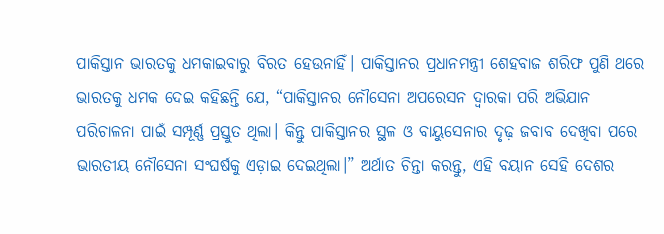ପାକିସ୍ତାନ ଭାରତକୁ ଧମକାଇବାରୁ ବିରତ ହେଉନାହିଁ। ପାକିସ୍ତାନର ପ୍ରଧାନମନ୍ତ୍ରୀ ଶେହବାଜ ଶରିଫ ପୁଣି ଥରେ ଭାରତକୁ ଧମକ ଦେଇ କହିଛନ୍ତି ଯେ, “ପାକିସ୍ତାନର ନୌସେନା ଅପରେସନ ଦ୍ୱାରକା ପରି ଅଭିଯାନ ପରିଚାଳନା ପାଇଁ ସମ୍ପୂର୍ଣ୍ଣ ପ୍ରସ୍ତୁତ ଥିଲା। କିନ୍ତୁ ପାକିସ୍ତାନର ସ୍ଥଳ ଓ ବାୟୁସେନାର ଦୃଢ଼ ଜବାବ ଦେଖିବା ପରେ ଭାରତୀୟ ନୌସେନା ସଂଘର୍ଷକୁ ଏଡ଼ାଇ ଦେଇଥିଲା।” ଅର୍ଥାତ ଚିନ୍ତା କରନ୍ତୁ, ଏହି ବୟାନ ସେହି ଦେଶର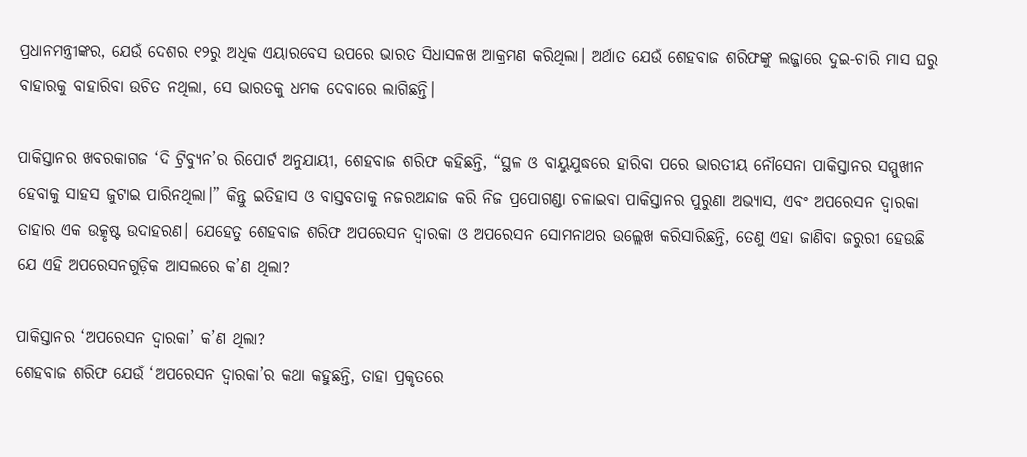ପ୍ରଧାନମନ୍ତ୍ରୀଙ୍କର, ଯେଉଁ ଦେଶର ୧୨ରୁ ଅଧିକ ଏୟାରବେସ ଉପରେ ଭାରତ ସିଧାସଳଖ ଆକ୍ରମଣ କରିଥିଲା। ଅର୍ଥାତ ଯେଉଁ ଶେହବାଜ ଶରିଫଙ୍କୁ ଲଜ୍ଜାରେ ଦୁଇ-ଚାରି ମାସ ଘରୁ ବାହାରକୁ ବାହାରିବା ଉଚିତ ନଥିଲା, ସେ ଭାରତକୁ ଧମକ ଦେବାରେ ଲାଗିଛନ୍ତି।

ପାକିସ୍ତାନର ଖବରକାଗଜ ‘ଦି ଟ୍ରିବ୍ୟୁନ’ର ରିପୋର୍ଟ ଅନୁଯାୟୀ, ଶେହବାଜ ଶରିଫ କହିଛନ୍ତି, “ସ୍ଥଳ ଓ ବାୟୁଯୁଦ୍ଧରେ ହାରିବା ପରେ ଭାରତୀୟ ନୌସେନା ପାକିସ୍ତାନର ସମ୍ମୁଖୀନ ହେବାକୁ ସାହସ ଜୁଟାଇ ପାରିନଥିଲା।” କିନ୍ତୁ ଇତିହାସ ଓ ବାସ୍ତବତାକୁ ନଜରଅନ୍ଦାଜ କରି ନିଜ ପ୍ରପୋଗଣ୍ଡା ଚଳାଇବା ପାକିସ୍ତାନର ପୁରୁଣା ଅଭ୍ୟାସ, ଏବଂ ଅପରେସନ ଦ୍ୱାରକା ତାହାର ଏକ ଉତ୍କୃଷ୍ଟ ଉଦାହରଣ। ଯେହେତୁ ଶେହବାଜ ଶରିଫ ଅପରେସନ ଦ୍ୱାରକା ଓ ଅପରେସନ ସୋମନାଥର ଉଲ୍ଲେଖ କରିସାରିଛନ୍ତି, ତେଣୁ ଏହା ଜାଣିବା ଜରୁରୀ ହେଉଛି ଯେ ଏହି ଅପରେସନଗୁଡ଼ିକ ଆସଲରେ କ’ଣ ଥିଲା?

ପାକିସ୍ତାନର ‘ଅପରେସନ ଦ୍ୱାରକା’ କ’ଣ ଥିଲା?
ଶେହବାଜ ଶରିଫ ଯେଉଁ ‘ଅପରେସନ ଦ୍ୱାରକା’ର କଥା କହୁଛନ୍ତି, ତାହା ପ୍ରକୃତରେ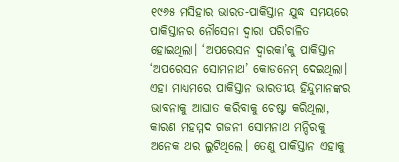୧୯୬୫ ମସିହାର ଭାରତ-ପାକିସ୍ତାନ ଯୁଦ୍ଧ ସମୟରେ ପାକିସ୍ତାନର ନୌସେନା ଦ୍ୱାରା ପରିଚାଳିତ ହୋଇଥିଲା। ‘ଅପରେସନ ଦ୍ୱାରକା’କୁ ପାକିସ୍ତାନ ‘ଅପରେସନ ସୋମନାଥ’ କୋଡନେମ୍ ଦେଇଥିଲା। ଏହା ମାଧ୍ୟମରେ ପାକିସ୍ତାନ ଭାରତୀୟ ହିନ୍ଦୁମାନଙ୍କର ଭାବନାକୁ ଆଘାତ କରିବାକୁ ଚେଷ୍ଟା କରିଥିଲା, କାରଣ ମହମ୍ମଦ ଗଜନୀ ସୋମନାଥ ମନ୍ଦିରକୁ ଅନେକ ଥର ଲୁଟିଥିଲେ। ତେଣୁ ପାକିସ୍ତାନ ଏହାକୁ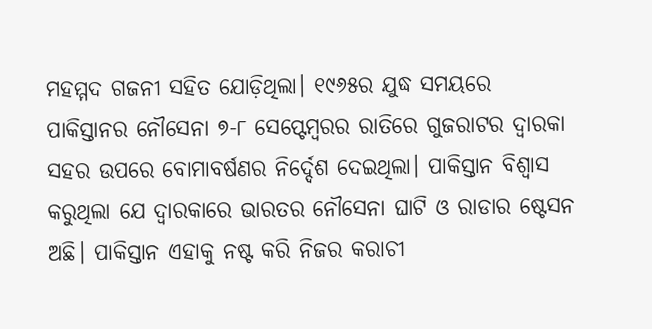ମହମ୍ମଦ ଗଜନୀ ସହିତ ଯୋଡ଼ିଥିଲା। ୧୯୬୫ର ଯୁଦ୍ଧ ସମୟରେ ପାକିସ୍ତାନର ନୌସେନା ୭-୮ ସେପ୍ଟେମ୍ବରର ରାତିରେ ଗୁଜରାଟର ଦ୍ୱାରକା ସହର ଉପରେ ବୋମାବର୍ଷଣର ନିର୍ଦ୍ଦେଶ ଦେଇଥିଲା। ପାକିସ୍ତାନ ବିଶ୍ୱାସ କରୁଥିଲା ଯେ ଦ୍ୱାରକାରେ ଭାରତର ନୌସେନା ଘାଟି ଓ ରାଡାର ଷ୍ଟେସନ ଅଛି। ପାକିସ୍ତାନ ଏହାକୁ ନଷ୍ଟ କରି ନିଜର କରାଚୀ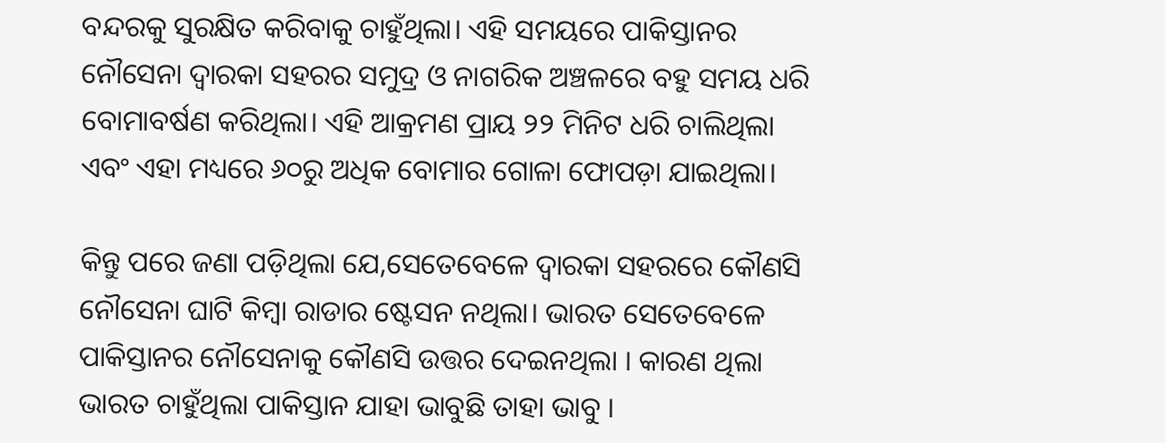ବନ୍ଦରକୁ ସୁରକ୍ଷିତ କରିବାକୁ ଚାହୁଁଥିଲା। ଏହି ସମୟରେ ପାକିସ୍ତାନର ନୌସେନା ଦ୍ୱାରକା ସହରର ସମୁଦ୍ର ଓ ନାଗରିକ ଅଞ୍ଚଳରେ ବହୁ ସମୟ ଧରି ବୋମାବର୍ଷଣ କରିଥିଲା। ଏହି ଆକ୍ରମଣ ପ୍ରାୟ ୨୨ ମିନିଟ ଧରି ଚାଲିଥିଲା ଏବଂ ଏହା ମଧ୍ୟରେ ୬୦ରୁ ଅଧିକ ବୋମାର ଗୋଳା ଫୋପଡ଼ା ଯାଇଥିଲା।

କିନ୍ତୁ ପରେ ଜଣା ପଡ଼ିଥିଲା ଯେ,ସେତେବେଳେ ଦ୍ୱାରକା ସହରରେ କୌଣସି ନୌସେନା ଘାଟି କିମ୍ବା ରାଡାର ଷ୍ଟେସନ ନଥିଲା। ଭାରତ ସେତେବେଳେ ପାକିସ୍ତାନର ନୌସେନାକୁ କୌଣସି ଉତ୍ତର ଦେଇନଥିଲା । କାରଣ ଥିଲା ଭାରତ ଚାହୁଁଥିଲା ପାକିସ୍ତାନ ଯାହା ଭାବୁଛି ତାହା ଭାବୁ ।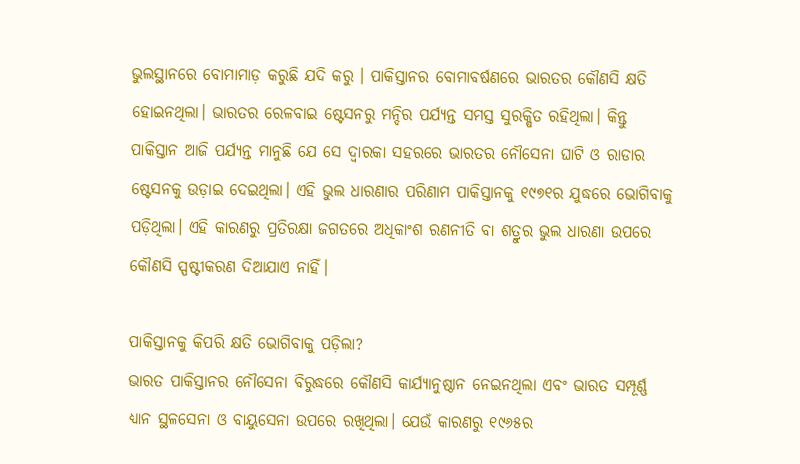ଭୁଲସ୍ଥାନରେ ବୋମାମାଡ଼ କରୁଛି ଯଦି କରୁ । ପାକିସ୍ତାନର ବୋମାବର୍ଷଣରେ ଭାରତର କୌଣସି କ୍ଷତି ହୋଇନଥିଲା। ଭାରତର ରେଳବାଇ ଷ୍ଟେସନରୁ ମନ୍ଦିର ପର୍ଯ୍ୟନ୍ତ ସମସ୍ତ ସୁରକ୍ଷିତ ରହିଥିଲା। କିନ୍ତୁ ପାକିସ୍ତାନ ଆଜି ପର୍ଯ୍ୟନ୍ତ ମାନୁଛି ଯେ ସେ ଦ୍ୱାରକା ସହରରେ ଭାରତର ନୌସେନା ଘାଟି ଓ ରାଡାର ଷ୍ଟେସନକୁ ଉଡ଼ାଇ ଦେଇଥିଲା। ଏହି ଭୁଲ ଧାରଣାର ପରିଣାମ ପାକିସ୍ତାନକୁ ୧୯୭୧ର ଯୁଦ୍ଧରେ ଭୋଗିବାକୁ ପଡ଼ିଥିଲା। ଏହି କାରଣରୁ ପ୍ରତିରକ୍ଷା ଜଗତରେ ଅଧିକାଂଶ ରଣନୀତି ବା ଶତ୍ରୁର ଭୁଲ ଧାରଣା ଉପରେ କୌଣସି ସ୍ପଷ୍ଟୀକରଣ ଦିଆଯାଏ ନାହିଁ।

ପାକିସ୍ତାନକୁ କିପରି କ୍ଷତି ଭୋଗିବାକୁ ପଡ଼ିଲା?
ଭାରତ ପାକିସ୍ତାନର ନୌସେନା ବିରୁଦ୍ଧରେ କୌଣସି କାର୍ଯ୍ୟାନୁଷ୍ଠାନ ନେଇନଥିଲା ଏବଂ ଭାରତ ସମ୍ପୂର୍ଣ୍ଣ ଧ୍ୟାନ ସ୍ଥଳସେନା ଓ ବାୟୁସେନା ଉପରେ ରଖିଥିଲା। ଯେଉଁ କାରଣରୁ ୧୯୬୫ର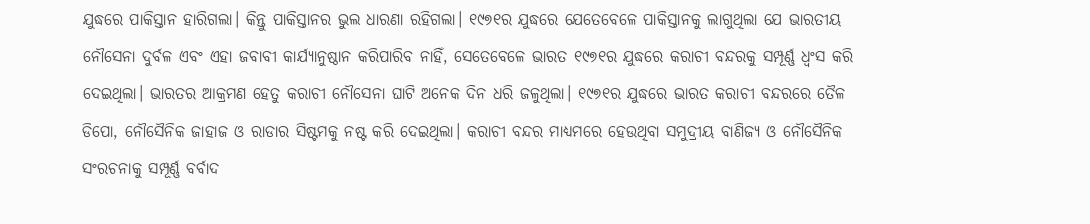ଯୁଦ୍ଧରେ ପାକିସ୍ତାନ ହାରିଗଲା। କିନ୍ତୁ ପାକିସ୍ତାନର ଭୁଲ ଧାରଣା ରହିଗଲା। ୧୯୭୧ର ଯୁଦ୍ଧରେ ଯେତେବେଳେ ପାକିସ୍ତାନକୁ ଲାଗୁଥିଲା ଯେ ଭାରତୀୟ ନୌସେନା ଦୁର୍ବଳ ଏବଂ ଏହା ଜବାବୀ କାର୍ଯ୍ୟାନୁଷ୍ଠାନ କରିପାରିବ ନାହିଁ, ସେତେବେଳେ ଭାରତ ୧୯୭୧ର ଯୁଦ୍ଧରେ କରାଚୀ ବନ୍ଦରକୁ ସମ୍ପୂର୍ଣ୍ଣ ଧ୍ୱଂସ କରି ଦେଇଥିଲା। ଭାରତର ଆକ୍ରମଣ ହେତୁ କରାଚୀ ନୌସେନା ଘାଟି ଅନେକ ଦିନ ଧରି ଜଳୁଥିଲା। ୧୯୭୧ର ଯୁଦ୍ଧରେ ଭାରତ କରାଚୀ ବନ୍ଦରରେ ତୈଳ ଡିପୋ, ନୌସୈନିକ ଜାହାଜ ଓ ରାଡାର ସିଷ୍ଟମକୁ ନଷ୍ଟ କରି ଦେଇଥିଲା। କରାଚୀ ବନ୍ଦର ମାଧ୍ୟମରେ ହେଉଥିବା ସମୁଦ୍ରୀୟ ବାଣିଜ୍ୟ ଓ ନୌସୈନିକ ସଂରଚନାକୁ ସମ୍ପୂର୍ଣ୍ଣ ବର୍ବାଦ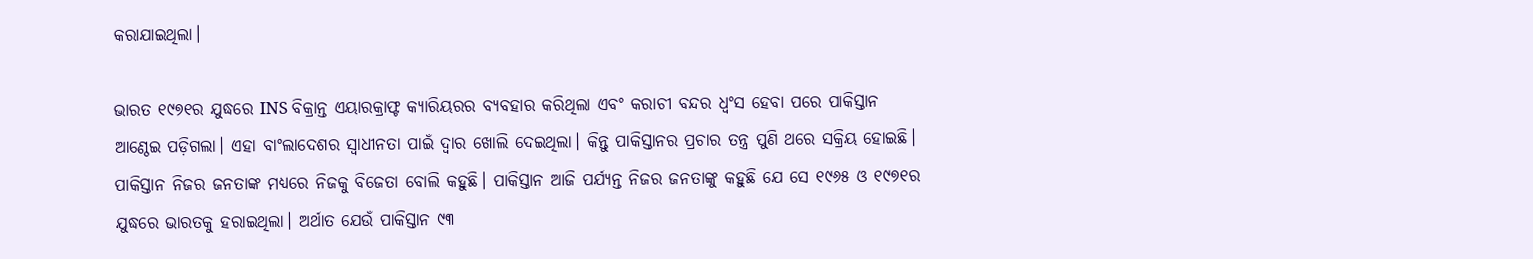କରାଯାଇଥିଲା।

ଭାରତ ୧୯୭୧ର ଯୁଦ୍ଧରେ INS ବିକ୍ରାନ୍ତ ଏୟାରକ୍ରାଫ୍ଟ କ୍ୟାରିୟରର ବ୍ୟବହାର କରିଥିଲା ଏବଂ କରାଚୀ ବନ୍ଦର ଧ୍ୱଂସ ହେବା ପରେ ପାକିସ୍ତାନ ଆଣ୍ଠେଇ ପଡ଼ିଗଲା। ଏହା ବାଂଲାଦେଶର ସ୍ୱାଧୀନତା ପାଇଁ ଦ୍ୱାର ଖୋଲି ଦେଇଥିଲା। କିନ୍ତୁ ପାକିସ୍ତାନର ପ୍ରଚାର ତନ୍ତ୍ର ପୁଣି ଥରେ ସକ୍ରିୟ ହୋଇଛି। ପାକିସ୍ତାନ ନିଜର ଜନତାଙ୍କ ମଧ୍ୟରେ ନିଜକୁ ବିଜେତା ବୋଲି କହୁଛି। ପାକିସ୍ତାନ ଆଜି ପର୍ଯ୍ୟନ୍ତ ନିଜର ଜନତାଙ୍କୁ କହୁଛି ଯେ ସେ ୧୯୬୫ ଓ ୧୯୭୧ର ଯୁଦ୍ଧରେ ଭାରତକୁ ହରାଇଥିଲା। ଅର୍ଥାତ ଯେଉଁ ପାକିସ୍ତାନ ୯୩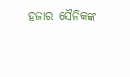ହଜାର ସୈନିକଙ୍କ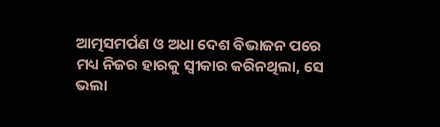ଆତ୍ମସମର୍ପଣ ଓ ଅଧା ଦେଶ ବିଭାଜନ ପରେ ମଧ୍ୟ ନିଜର ହାରକୁ ସ୍ୱୀକାର କରିନଥିଲା, ସେ ଭଲା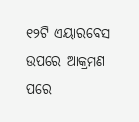୧୨ଟି ଏୟାରବେସ ଉପରେ ଆକ୍ରମଣ ପରେ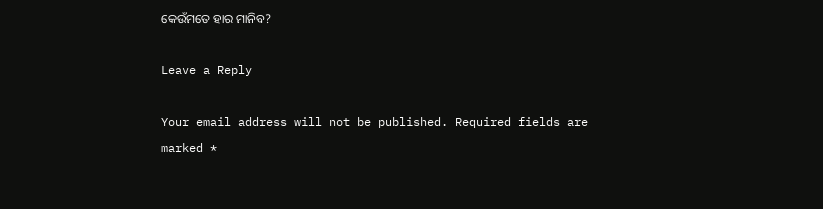କେଉଁମତେ ହାର ମାନିବ?

Leave a Reply

Your email address will not be published. Required fields are marked *